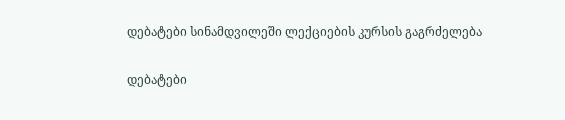დებატები სინამდვილეში ლექციების კურსის გაგრძელება

დებატები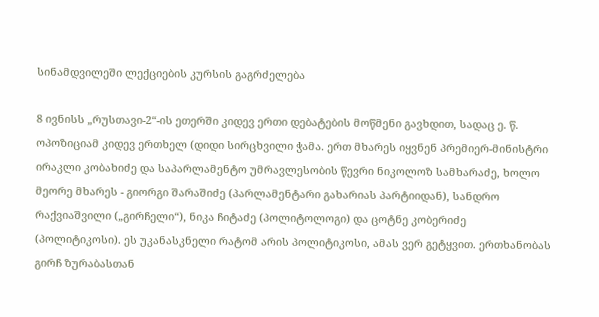სინამდვილეში ლექციების კურსის გაგრძელება

8 ივნისს „რუსთავი-2“-ის ეთერში კიდევ ერთი დებატების მოწმენი გავხდით, სადაც ე. წ. ოპოზიციამ კიდევ ერთხელ (დიდი სირცხვილი ჭამა. ერთ მხარეს იყვნენ პრემიერ-მინისტრი ირაკლი კობახიძე და საპარლამენტო უმრავლესობის წევრი ნიკოლოზ სამხარაძე, ხოლო მეორე მხარეს - გიორგი შარაშიძე (პარლამენტარი გახარიას პარტიიდან), სანდრო რაქვიაშვილი („გირჩელი“), ნიკა ჩიტაძე (პოლიტოლოგი) და ცოტნე კობერიძე (პოლიტიკოსი). ეს უკანასკნელი რატომ არის პოლიტიკოსი, ამას ვერ გეტყვით. ერთხანობას გირჩ ზურაბასთან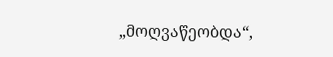„მოღვაწეობდა“,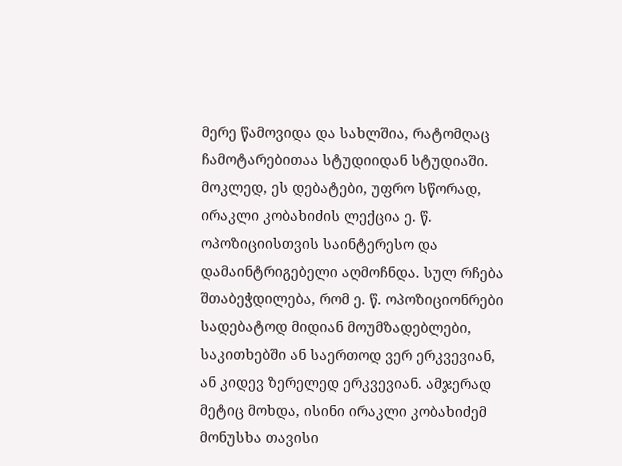მერე წამოვიდა და სახლშია, რატომღაც ჩამოტარებითაა სტუდიიდან სტუდიაში.
მოკლედ, ეს დებატები, უფრო სწორად, ირაკლი კობახიძის ლექცია ე. წ. ოპოზიციისთვის საინტერესო და დამაინტრიგებელი აღმოჩნდა. სულ რჩება შთაბეჭდილება, რომ ე. წ. ოპოზიციონრები სადებატოდ მიდიან მოუმზადებლები, საკითხებში ან საერთოდ ვერ ერკვევიან, ან კიდევ ზერელედ ერკვევიან. ამჯერად მეტიც მოხდა, ისინი ირაკლი კობახიძემ მონუსხა თავისი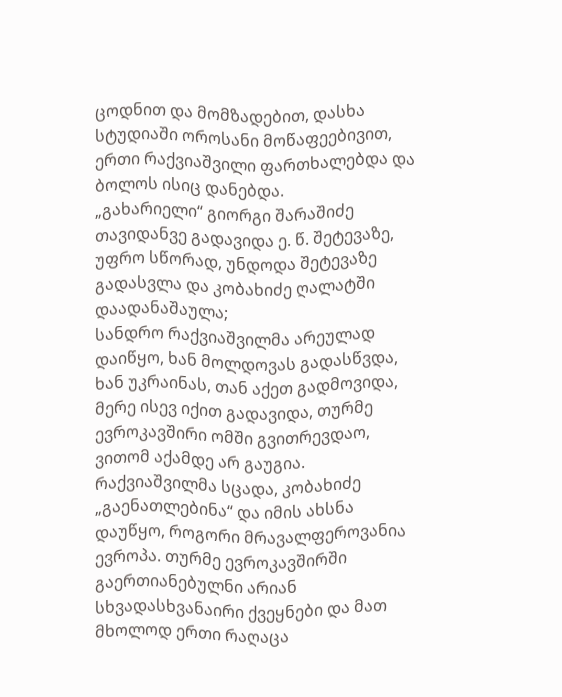ცოდნით და მომზადებით, დასხა სტუდიაში ოროსანი მოწაფეებივით, ერთი რაქვიაშვილი ფართხალებდა და ბოლოს ისიც დანებდა.
„გახარიელი“ გიორგი შარაშიძე თავიდანვე გადავიდა ე. წ. შეტევაზე, უფრო სწორად, უნდოდა შეტევაზე გადასვლა და კობახიძე ღალატში დაადანაშაულა;
სანდრო რაქვიაშვილმა არეულად დაიწყო, ხან მოლდოვას გადასწვდა, ხან უკრაინას, თან აქეთ გადმოვიდა, მერე ისევ იქით გადავიდა, თურმე ევროკავშირი ომში გვითრევდაო, ვითომ აქამდე არ გაუგია. რაქვიაშვილმა სცადა, კობახიძე „გაენათლებინა“ და იმის ახსნა დაუწყო, როგორი მრავალფეროვანია ევროპა. თურმე ევროკავშირში გაერთიანებულნი არიან სხვადასხვანაირი ქვეყნები და მათ მხოლოდ ერთი რაღაცა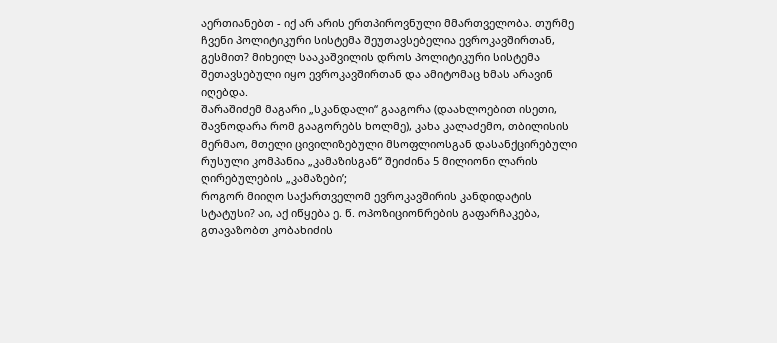აერთიანებთ - იქ არ არის ერთპიროვნული მმართველობა. თურმე ჩვენი პოლიტიკური სისტემა შეუთავსებელია ევროკავშირთან, გესმით? მიხეილ სააკაშვილის დროს პოლიტიკური სისტემა შეთავსებული იყო ევროკავშირთან და ამიტომაც ხმას არავინ იღებდა.
შარაშიძემ მაგარი „სკანდალი“ გააგორა (დაახლოებით ისეთი, შავნოდარა რომ გააგორებს ხოლმე), კახა კალაძემო, თბილისის მერმაო, მთელი ცივილიზებული მსოფლიოსგან დასანქცირებული რუსული კომპანია „კამაზისგან“ შეიძინა 5 მილიონი ლარის ღირებულების „კამაზები’;
როგორ მიიღო საქართველომ ევროკავშირის კანდიდატის სტატუსი? აი, აქ იწყება ე. წ. ოპოზიციონრების გაფარჩაკება, გთავაზობთ კობახიძის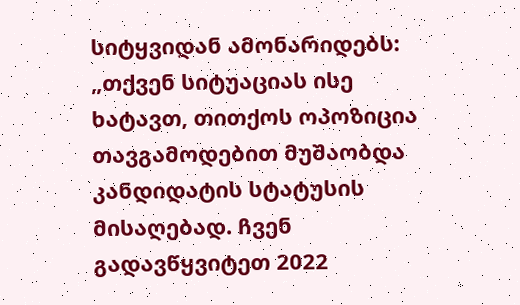სიტყვიდან ამონარიდებს:
„თქვენ სიტუაციას ისე ხატავთ, თითქოს ოპოზიცია თავგამოდებით მუშაობდა კანდიდატის სტატუსის მისაღებად. ჩვენ გადავწყვიტეთ 2022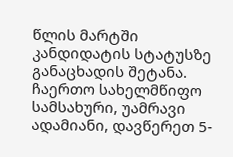წლის მარტში კანდიდატის სტატუსზე განაცხადის შეტანა. ჩაერთო სახელმწიფო სამსახური, უამრავი ადამიანი, დავწერეთ 5-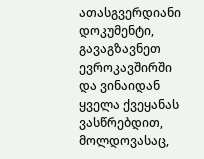ათასგვერდიანი დოკუმენტი, გავაგზავნეთ ევროკავშირში და ვინაიდან ყველა ქვეყანას ვასწრებდით, მოლდოვასაც,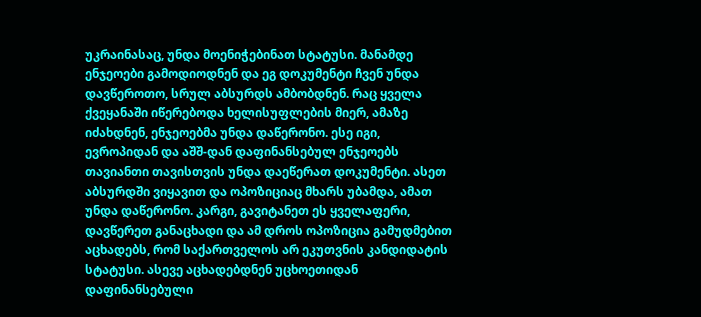უკრაინასაც, უნდა მოენიჭებინათ სტატუსი. მანამდე ენჯეოები გამოდიოდნენ და ეგ დოკუმენტი ჩვენ უნდა დავწეროთო, სრულ აბსურდს ამბობდნენ. რაც ყველა ქვეყანაში იწერებოდა ხელისუფლების მიერ, ამაზე იძახდნენ, ენჯეოებმა უნდა დაწერონო. ესე იგი, ევროპიდან და აშშ-დან დაფინანსებულ ენჯეოებს თავიანთი თავისთვის უნდა დაეწერათ დოკუმენტი. ასეთ აბსურდში ვიყავით და ოპოზიციაც მხარს უბამდა, ამათ უნდა დაწერონო. კარგი, გავიტანეთ ეს ყველაფერი, დავწერეთ განაცხადი და ამ დროს ოპოზიცია გამუდმებით აცხადებს, რომ საქართველოს არ ეკუთვნის კანდიდატის სტატუსი. ასევე აცხადებდნენ უცხოეთიდან დაფინანსებული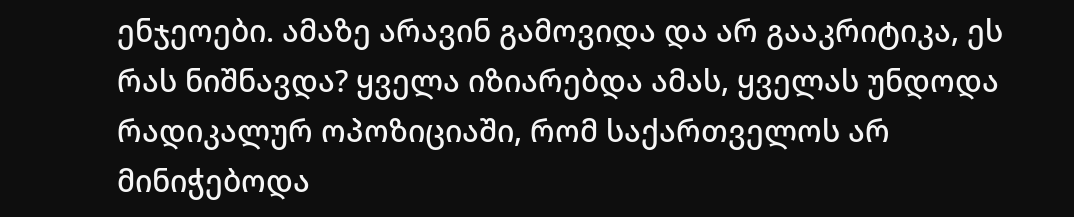ენჯეოები. ამაზე არავინ გამოვიდა და არ გააკრიტიკა, ეს რას ნიშნავდა? ყველა იზიარებდა ამას, ყველას უნდოდა რადიკალურ ოპოზიციაში, რომ საქართველოს არ მინიჭებოდა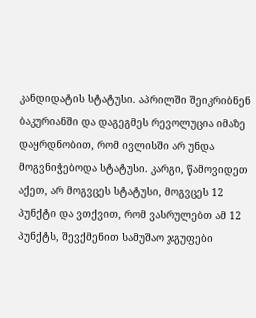კანდიდატის სტატუსი. აპრილში შეიკრიბნენ ბაკურიანში და დაგეგმეს რევოლუცია იმაზე დაყრდნობით, რომ ივლისში არ უნდა მოგვნიჭებოდა სტატუსი. კარგი, წამოვიდეთ აქეთ, არ მოგვცეს სტატუსი, მოგვცეს 12 პუნქტი და ვთქვით, რომ ვასრულებთ ამ 12 პუნქტს, შევქმენით სამუშაო ჯგუფები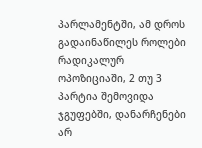პარლამენტში, ამ დროს გადაინაწილეს როლები რადიკალურ ოპოზიციაში, 2 თუ 3 პარტია შემოვიდა ჯგუფებში, დანარჩენები არ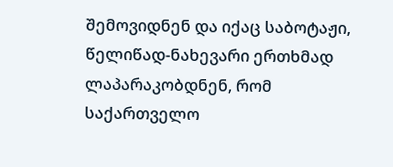შემოვიდნენ და იქაც საბოტაჟი, წელიწად-ნახევარი ერთხმად ლაპარაკობდნენ, რომ საქართველო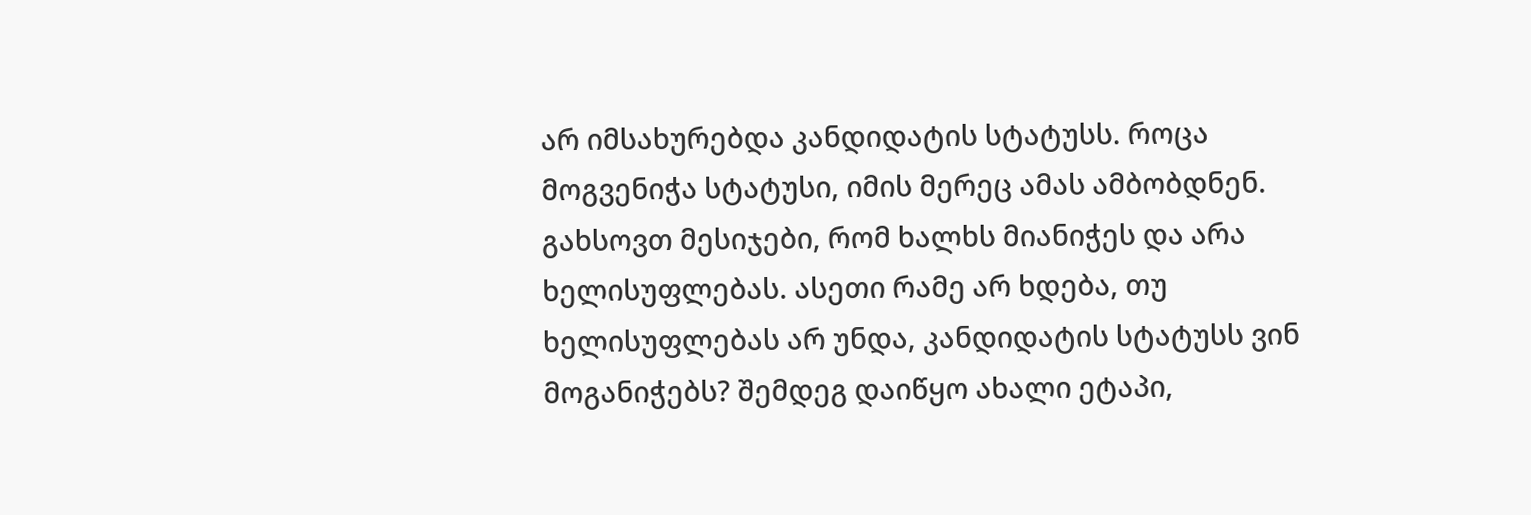არ იმსახურებდა კანდიდატის სტატუსს. როცა მოგვენიჭა სტატუსი, იმის მერეც ამას ამბობდნენ. გახსოვთ მესიჯები, რომ ხალხს მიანიჭეს და არა ხელისუფლებას. ასეთი რამე არ ხდება, თუ ხელისუფლებას არ უნდა, კანდიდატის სტატუსს ვინ მოგანიჭებს? შემდეგ დაიწყო ახალი ეტაპი,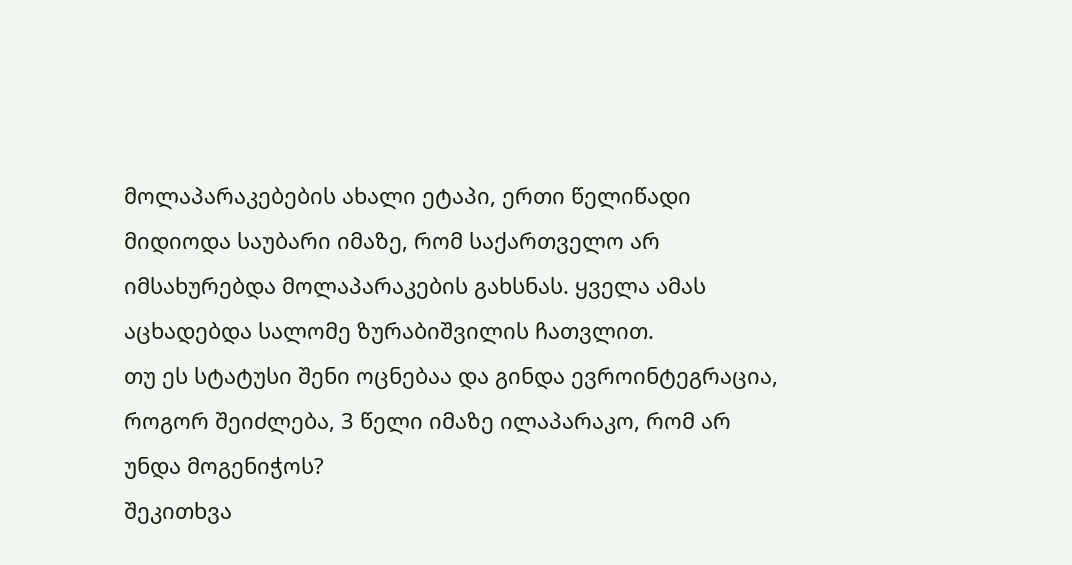მოლაპარაკებების ახალი ეტაპი, ერთი წელიწადი მიდიოდა საუბარი იმაზე, რომ საქართველო არ იმსახურებდა მოლაპარაკების გახსნას. ყველა ამას აცხადებდა სალომე ზურაბიშვილის ჩათვლით.
თუ ეს სტატუსი შენი ოცნებაა და გინდა ევროინტეგრაცია, როგორ შეიძლება, 3 წელი იმაზე ილაპარაკო, რომ არ უნდა მოგენიჭოს?
შეკითხვა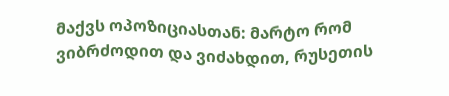მაქვს ოპოზიციასთან: მარტო რომ ვიბრძოდით და ვიძახდით, რუსეთის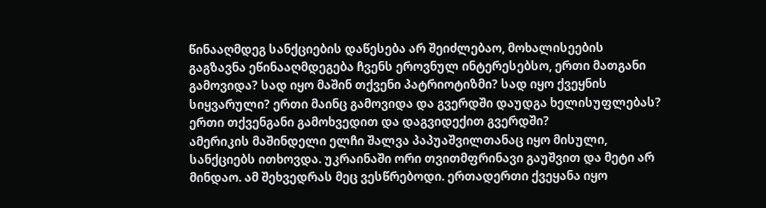წინააღმდეგ სანქციების დაწესება არ შეიძლებაო, მოხალისეების გაგზავნა ეწინააღმდეგება ჩვენს ეროვნულ ინტერესებსო, ერთი მათგანი გამოვიდა? სად იყო მაშინ თქვენი პატრიოტიზმი? სად იყო ქვეყნის სიყვარული? ერთი მაინც გამოვიდა და გვერდში დაუდგა ხელისუფლებას? ერთი თქვენგანი გამოხვედით და დაგვიდექით გვერდში?
ამერიკის მაშინდელი ელჩი შალვა პაპუაშვილთანაც იყო მისული, სანქციებს ითხოვდა. უკრაინაში ორი თვითმფრინავი გაუშვით და მეტი არ მინდაო. ამ შეხვედრას მეც ვესწრებოდი. ერთადერთი ქვეყანა იყო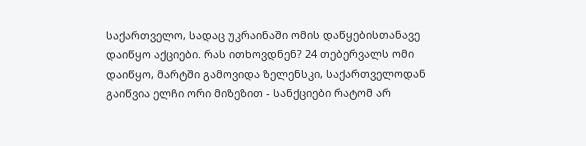საქართველო, სადაც უკრაინაში ომის დაწყებისთანავე დაიწყო აქციები. რას ითხოვდნენ? 24 თებერვალს ომი დაიწყო, მარტში გამოვიდა ზელენსკი, საქართველოდან გაიწვია ელჩი ორი მიზეზით - სანქციები რატომ არ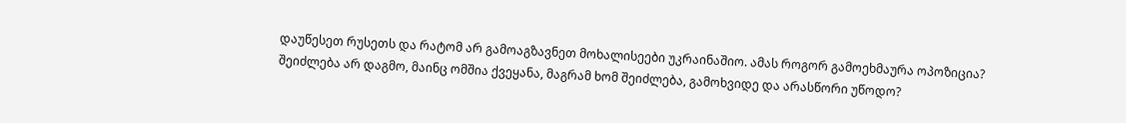დაუწესეთ რუსეთს და რატომ არ გამოაგზავნეთ მოხალისეები უკრაინაშიო. ამას როგორ გამოეხმაურა ოპოზიცია? შეიძლება არ დაგმო, მაინც ომშია ქვეყანა, მაგრამ ხომ შეიძლება, გამოხვიდე და არასწორი უწოდო?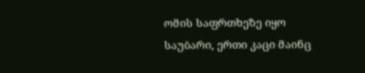ომის საფრთხეზე იყო საუბარი, ერთი კაცი მაინც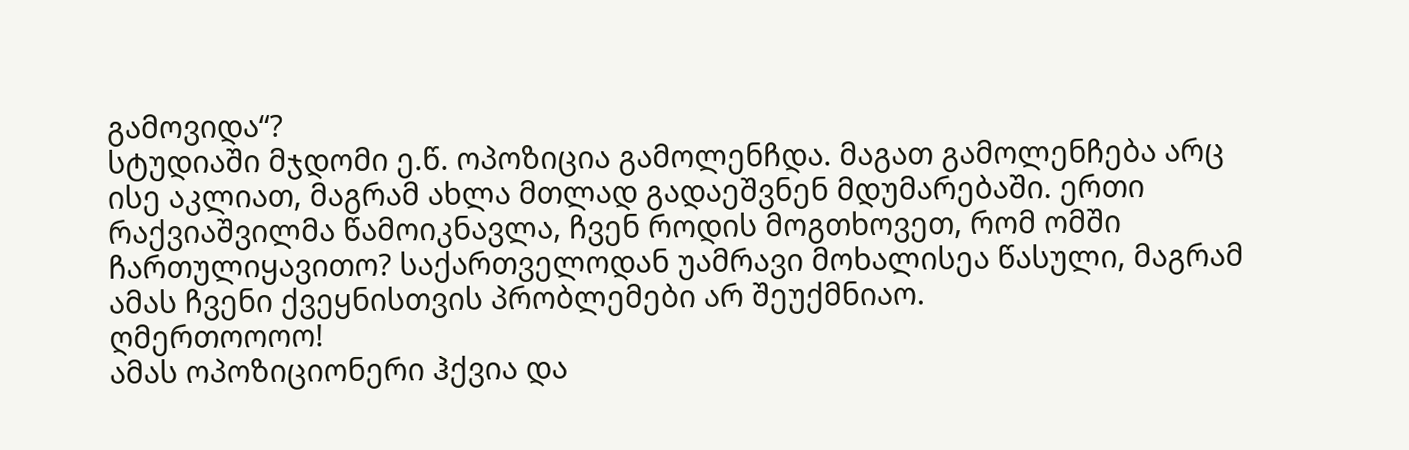გამოვიდა“?
სტუდიაში მჯდომი ე.წ. ოპოზიცია გამოლენჩდა. მაგათ გამოლენჩება არც ისე აკლიათ, მაგრამ ახლა მთლად გადაეშვნენ მდუმარებაში. ერთი რაქვიაშვილმა წამოიკნავლა, ჩვენ როდის მოგთხოვეთ, რომ ომში ჩართულიყავითო? საქართველოდან უამრავი მოხალისეა წასული, მაგრამ ამას ჩვენი ქვეყნისთვის პრობლემები არ შეუქმნიაო.
ღმერთოოოო!
ამას ოპოზიციონერი ჰქვია და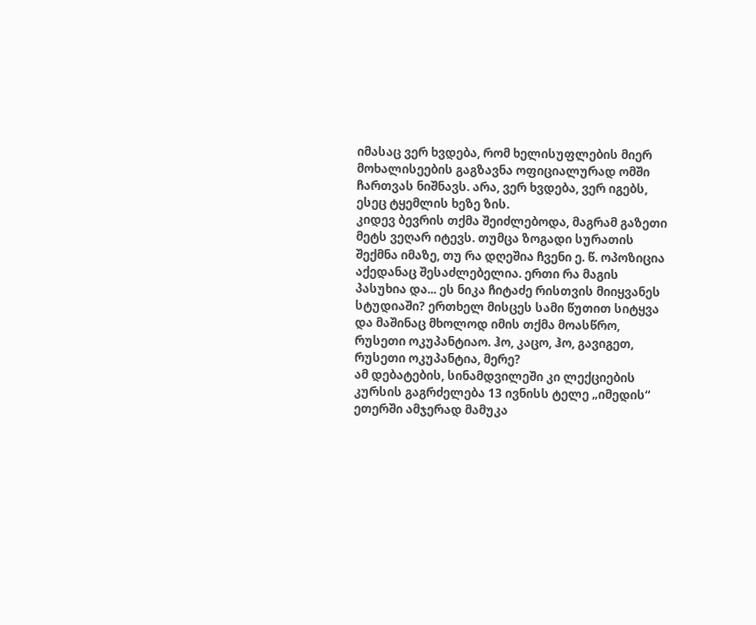იმასაც ვერ ხვდება, რომ ხელისუფლების მიერ მოხალისეების გაგზავნა ოფიციალურად ომში ჩართვას ნიშნავს. არა, ვერ ხვდება, ვერ იგებს, ესეც ტყემლის ხეზე ზის.
კიდევ ბევრის თქმა შეიძლებოდა, მაგრამ გაზეთი მეტს ვეღარ იტევს. თუმცა ზოგადი სურათის შექმნა იმაზე, თუ რა დღეშია ჩვენი ე. წ. ოპოზიცია აქედანაც შესაძლებელია. ერთი რა მაგის პასუხია და... ეს ნიკა ჩიტაძე რისთვის მიიყვანეს სტუდიაში? ერთხელ მისცეს სამი წუთით სიტყვა და მაშინაც მხოლოდ იმის თქმა მოასწრო, რუსეთი ოკუპანტიაო. ჰო, კაცო, ჰო, გავიგეთ, რუსეთი ოკუპანტია, მერე?
ამ დებატების, სინამდვილეში კი ლექციების კურსის გაგრძელება 13 ივნისს ტელე „იმედის“ ეთერში ამჯერად მამუკა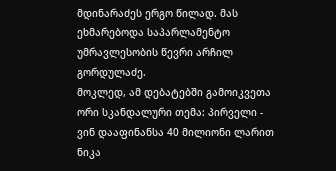მდინარაძეს ერგო წილად. მას ეხმარებოდა საპარლამენტო უმრავლესობის წევრი არჩილ გორდულაძე.
მოკლედ, ამ დებატებში გამოიკვეთა ორი სკანდალური თემა: პირველი - ვინ დააფინანსა 40 მილიონი ლარით ნიკა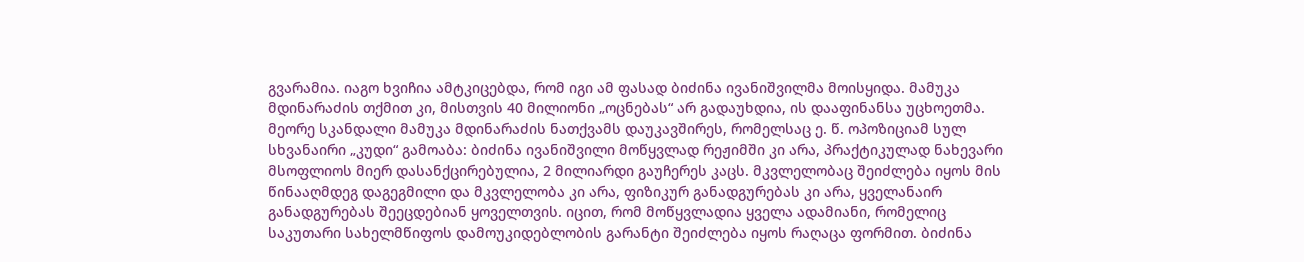გვარამია. იაგო ხვიჩია ამტკიცებდა, რომ იგი ამ ფასად ბიძინა ივანიშვილმა მოისყიდა. მამუკა მდინარაძის თქმით კი, მისთვის 40 მილიონი „ოცნებას“ არ გადაუხდია, ის დააფინანსა უცხოეთმა.
მეორე სკანდალი მამუკა მდინარაძის ნათქვამს დაუკავშირეს, რომელსაც ე. წ. ოპოზიციამ სულ სხვანაირი „კუდი“ გამოაბა: ბიძინა ივანიშვილი მოწყვლად რეჟიმში კი არა, პრაქტიკულად ნახევარი მსოფლიოს მიერ დასანქცირებულია, 2 მილიარდი გაუჩერეს კაცს. მკვლელობაც შეიძლება იყოს მის წინააღმდეგ დაგეგმილი და მკვლელობა კი არა, ფიზიკურ განადგურებას კი არა, ყველანაირ განადგურებას შეეცდებიან ყოველთვის. იცით, რომ მოწყვლადია ყველა ადამიანი, რომელიც საკუთარი სახელმწიფოს დამოუკიდებლობის გარანტი შეიძლება იყოს რაღაცა ფორმით. ბიძინა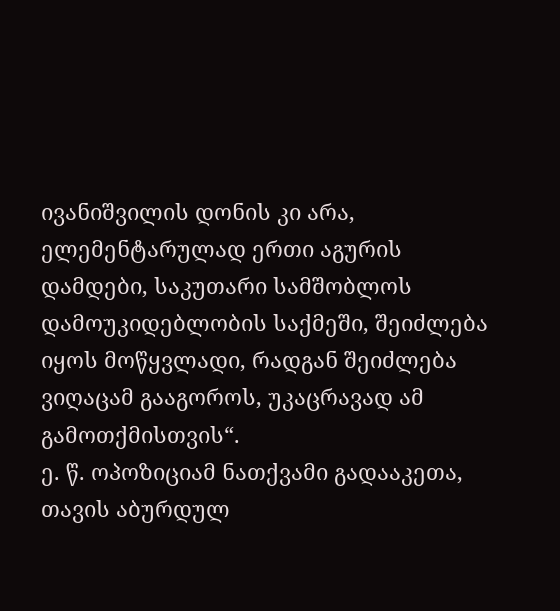ივანიშვილის დონის კი არა, ელემენტარულად ერთი აგურის დამდები, საკუთარი სამშობლოს დამოუკიდებლობის საქმეში, შეიძლება იყოს მოწყვლადი, რადგან შეიძლება ვიღაცამ გააგოროს, უკაცრავად ამ გამოთქმისთვის“.
ე. წ. ოპოზიციამ ნათქვამი გადააკეთა, თავის აბურდულ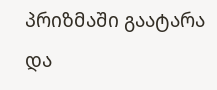პრიზმაში გაატარა და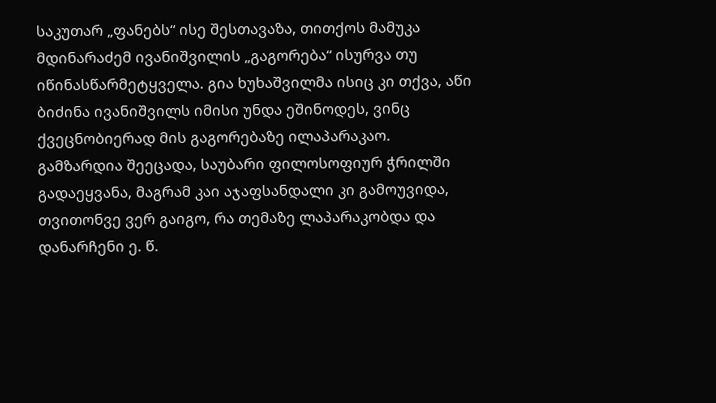საკუთარ „ფანებს“ ისე შესთავაზა, თითქოს მამუკა მდინარაძემ ივანიშვილის „გაგორება“ ისურვა თუ იწინასწარმეტყველა. გია ხუხაშვილმა ისიც კი თქვა, აწი ბიძინა ივანიშვილს იმისი უნდა ეშინოდეს, ვინც ქვეცნობიერად მის გაგორებაზე ილაპარაკაო.
გამზარდია შეეცადა, საუბარი ფილოსოფიურ ჭრილში გადაეყვანა, მაგრამ კაი აჯაფსანდალი კი გამოუვიდა, თვითონვე ვერ გაიგო, რა თემაზე ლაპარაკობდა და დანარჩენი ე. წ.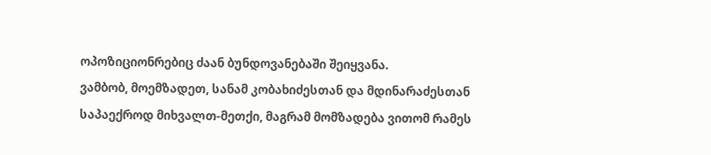ოპოზიციონრებიც ძაან ბუნდოვანებაში შეიყვანა.
ვამბობ, მოემზადეთ, სანამ კობახიძესთან და მდინარაძესთან საპაექროდ მიხვალთ-მეთქი, მაგრამ მომზადება ვითომ რამეს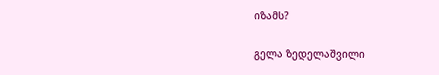იზამს?

გელა ზედელაშვილი